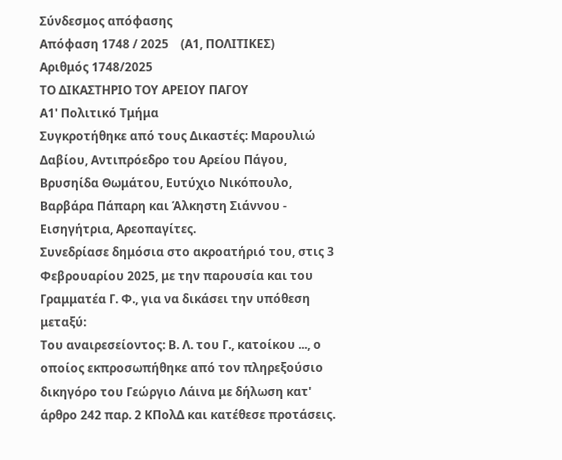Σύνδεσμος απόφασης
Απόφαση 1748 / 2025    (Α1, ΠΟΛΙΤΙΚΕΣ)
Αριθμός 1748/2025
ΤΟ ΔΙΚΑΣΤΗΡΙΟ ΤΟΥ ΑΡΕΙΟΥ ΠΑΓΟΥ
Α1' Πολιτικό Τμήμα
Συγκροτήθηκε από τους Δικαστές: Μαρουλιώ Δαβίου, Αντιπρόεδρο του Αρείου Πάγου, Βρυσηίδα Θωμάτου, Ευτύχιο Νικόπουλο, Βαρβάρα Πάπαρη και Άλκηστη Σιάννου - Εισηγήτρια, Αρεοπαγίτες.
Συνεδρίασε δημόσια στο ακροατήριό του, στις 3 Φεβρουαρίου 2025, με την παρουσία και του Γραμματέα Γ. Φ., για να δικάσει την υπόθεση μεταξύ:
Του αναιρεσείοντος: Β. Λ. του Γ., κατοίκου ..., ο οποίος εκπροσωπήθηκε από τον πληρεξούσιο δικηγόρο του Γεώργιο Λάινα με δήλωση κατ' άρθρο 242 παρ. 2 ΚΠολΔ και κατέθεσε προτάσεις.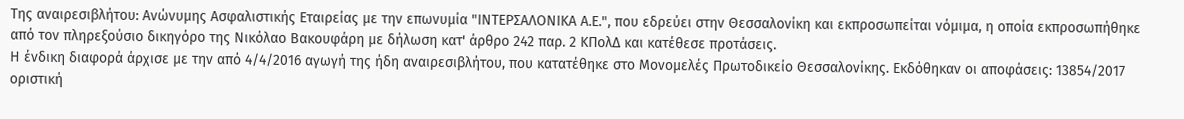Της αναιρεσιβλήτου: Ανώνυμης Ασφαλιστικής Εταιρείας με την επωνυμία "ΙΝΤΕΡΣΑΛΟΝΙΚΑ Α.Ε.", που εδρεύει στην Θεσσαλονίκη και εκπροσωπείται νόμιμα, η οποία εκπροσωπήθηκε από τον πληρεξούσιο δικηγόρο της Νικόλαο Βακουφάρη με δήλωση κατ' άρθρο 242 παρ. 2 ΚΠολΔ και κατέθεσε προτάσεις.
Η ένδικη διαφορά άρχισε με την από 4/4/2016 αγωγή της ήδη αναιρεσιβλήτου, που κατατέθηκε στο Μονομελές Πρωτοδικείο Θεσσαλονίκης. Εκδόθηκαν οι αποφάσεις: 13854/2017 οριστική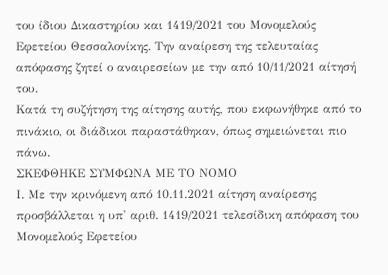του ίδιου Δικαστηρίου και 1419/2021 του Μονομελούς Εφετείου Θεσσαλονίκης. Την αναίρεση της τελευταίας απόφασης ζητεί ο αναιρεσείων με την από 10/11/2021 αίτησή του.
Κατά τη συζήτηση της αίτησης αυτής, που εκφωνήθηκε από το πινάκιο, οι διάδικοι παραστάθηκαν, όπως σημειώνεται πιο πάνω.
ΣΚΕΦΘΗΚΕ ΣΥΜΦΩΝΑ ΜΕ ΤΟ ΝΟΜΟ
Ι. Με την κρινόμενη από 10.11.2021 αίτηση αναίρεσης προσβάλλεται η υπ' αριθ. 1419/2021 τελεσίδικη απόφαση του Μονομελούς Εφετείου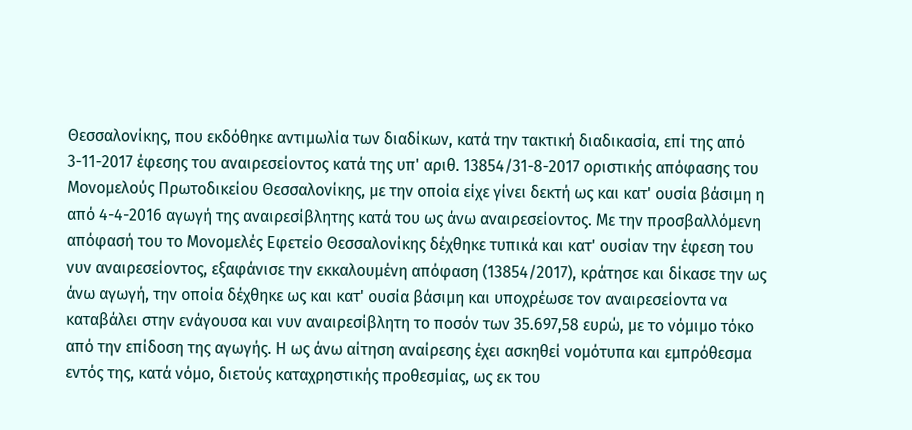Θεσσαλονίκης, που εκδόθηκε αντιμωλία των διαδίκων, κατά την τακτική διαδικασία, επί της από 3-11-2017 έφεσης του αναιρεσείοντος κατά της υπ' αριθ. 13854/31-8-2017 οριστικής απόφασης του Μονομελούς Πρωτοδικείου Θεσσαλονίκης, με την οποία είχε γίνει δεκτή ως και κατ' ουσία βάσιμη η από 4-4-2016 αγωγή της αναιρεσίβλητης κατά του ως άνω αναιρεσείοντος. Με την προσβαλλόμενη απόφασή του το Μονομελές Εφετείο Θεσσαλονίκης δέχθηκε τυπικά και κατ' ουσίαν την έφεση του νυν αναιρεσείοντος, εξαφάνισε την εκκαλουμένη απόφαση (13854/2017), κράτησε και δίκασε την ως άνω αγωγή, την οποία δέχθηκε ως και κατ' ουσία βάσιμη και υποχρέωσε τον αναιρεσείοντα να καταβάλει στην ενάγουσα και νυν αναιρεσίβλητη το ποσόν των 35.697,58 ευρώ, με το νόμιμο τόκο από την επίδοση της αγωγής. Η ως άνω αίτηση αναίρεσης έχει ασκηθεί νομότυπα και εμπρόθεσμα εντός της, κατά νόμο, διετούς καταχρηστικής προθεσμίας, ως εκ του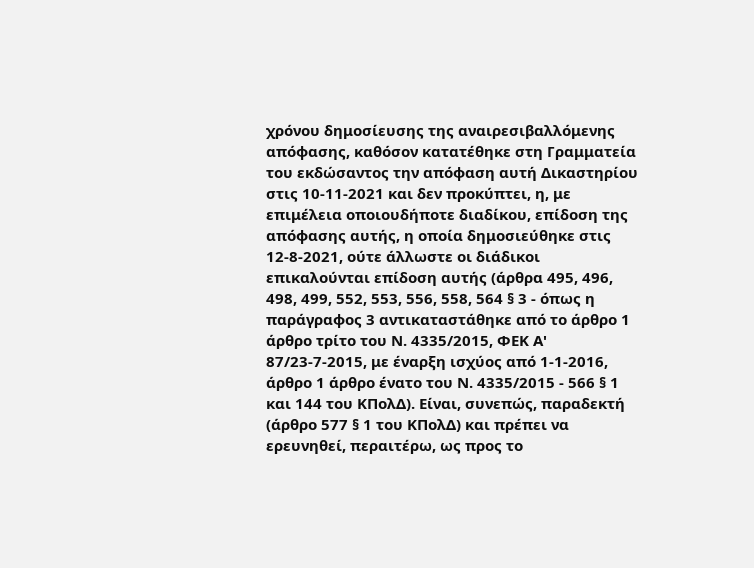χρόνου δημοσίευσης της αναιρεσιβαλλόμενης απόφασης, καθόσον κατατέθηκε στη Γραμματεία του εκδώσαντος την απόφαση αυτή Δικαστηρίου στις 10-11-2021 και δεν προκύπτει, η, με επιμέλεια οποιουδήποτε διαδίκου, επίδοση της απόφασης αυτής, η οποία δημοσιεύθηκε στις 12-8-2021, ούτε άλλωστε οι διάδικοι επικαλούνται επίδοση αυτής (άρθρα 495, 496, 498, 499, 552, 553, 556, 558, 564 § 3 - όπως η παράγραφος 3 αντικαταστάθηκε από το άρθρο 1 άρθρο τρίτο του Ν. 4335/2015, ΦΕΚ Α' 87/23-7-2015, με έναρξη ισχύος από 1-1-2016, άρθρο 1 άρθρο ένατο του Ν. 4335/2015 - 566 § 1 και 144 του ΚΠολΔ). Είναι, συνεπώς, παραδεκτή (άρθρο 577 § 1 του ΚΠολΔ) και πρέπει να ερευνηθεί, περαιτέρω, ως προς το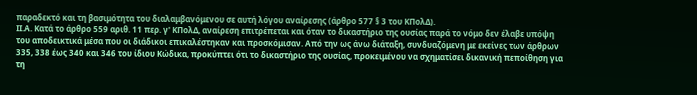παραδεκτό και τη βασιμότητα του διαλαμβανόμενου σε αυτή λόγου αναίρεσης (άρθρο 577 § 3 του ΚΠολΔ).
ΙΙ.Α. Κατά το άρθρο 559 αριθ. 11 περ. γ' ΚΠολΔ, αναίρεση επιτρέπεται και όταν το δικαστήριο της ουσίας παρά το νόμο δεν έλαβε υπόψη του αποδεικτικά μέσα που οι διάδικοι επικαλέστηκαν και προσκόμισαν. Από την ως άνω διάταξη, συνδυαζόμενη με εκείνες των άρθρων 335, 338 έως 340 και 346 του ίδιου Κώδικα, προκύπτει ότι το δικαστήριο της ουσίας, προκειμένου να σχηματίσει δικανική πεποίθηση για τη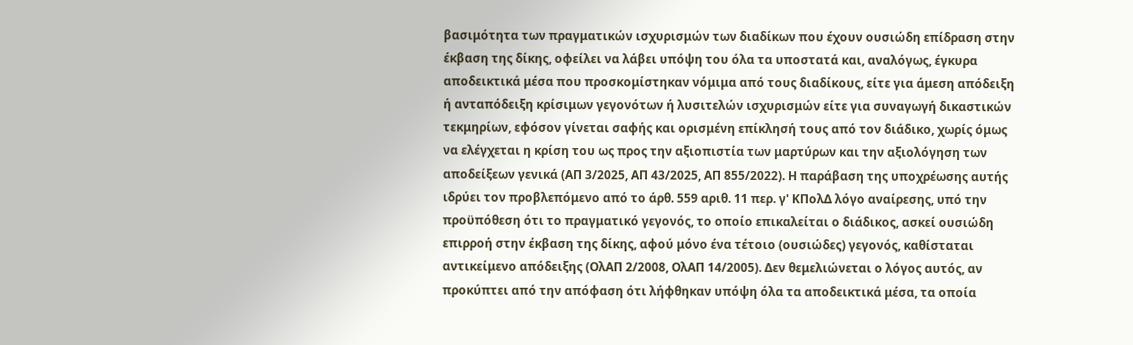βασιμότητα των πραγματικών ισχυρισμών των διαδίκων που έχουν ουσιώδη επίδραση στην έκβαση της δίκης, οφείλει να λάβει υπόψη του όλα τα υποστατά και, αναλόγως, έγκυρα αποδεικτικά μέσα που προσκομίστηκαν νόμιμα από τους διαδίκους, είτε για άμεση απόδειξη ή ανταπόδειξη κρίσιμων γεγονότων ή λυσιτελών ισχυρισμών είτε για συναγωγή δικαστικών τεκμηρίων, εφόσον γίνεται σαφής και ορισμένη επίκλησή τους από τον διάδικο, χωρίς όμως να ελέγχεται η κρίση του ως προς την αξιοπιστία των μαρτύρων και την αξιολόγηση των αποδείξεων γενικά (ΑΠ 3/2025, ΑΠ 43/2025, ΑΠ 855/2022). Η παράβαση της υποχρέωσης αυτής ιδρύει τον προβλεπόμενο από το άρθ. 559 αριθ. 11 περ. γ' ΚΠολΔ λόγο αναίρεσης, υπό την προϋπόθεση ότι το πραγματικό γεγονός, το οποίο επικαλείται ο διάδικος, ασκεί ουσιώδη επιρροή στην έκβαση της δίκης, αφού μόνο ένα τέτοιο (ουσιώδες) γεγονός, καθίσταται αντικείμενο απόδειξης (ΟλΑΠ 2/2008, ΟλΑΠ 14/2005). Δεν θεμελιώνεται ο λόγος αυτός, αν προκύπτει από την απόφαση ότι λήφθηκαν υπόψη όλα τα αποδεικτικά μέσα, τα οποία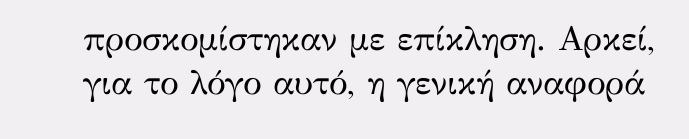προσκομίστηκαν με επίκληση. Αρκεί, για το λόγο αυτό, η γενική αναφορά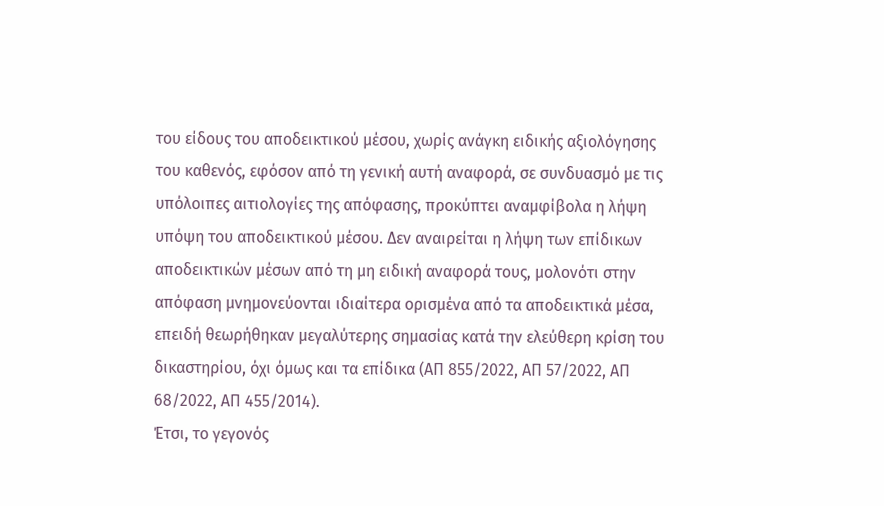του είδους του αποδεικτικού μέσου, χωρίς ανάγκη ειδικής αξιολόγησης του καθενός, εφόσον από τη γενική αυτή αναφορά, σε συνδυασμό με τις υπόλοιπες αιτιολογίες της απόφασης, προκύπτει αναμφίβολα η λήψη υπόψη του αποδεικτικού μέσου. Δεν αναιρείται η λήψη των επίδικων αποδεικτικών μέσων από τη μη ειδική αναφορά τους, μολονότι στην απόφαση μνημονεύονται ιδιαίτερα ορισμένα από τα αποδεικτικά μέσα, επειδή θεωρήθηκαν μεγαλύτερης σημασίας κατά την ελεύθερη κρίση του δικαστηρίου, όχι όμως και τα επίδικα (ΑΠ 855/2022, ΑΠ 57/2022, ΑΠ 68/2022, ΑΠ 455/2014).
Έτσι, το γεγονός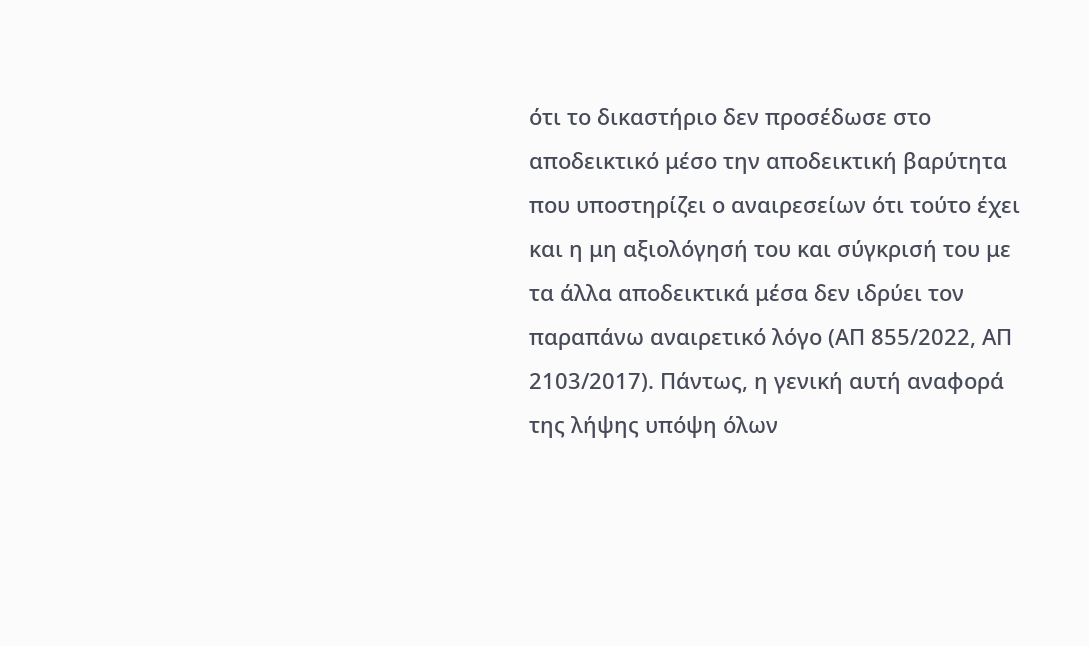ότι το δικαστήριο δεν προσέδωσε στο αποδεικτικό μέσο την αποδεικτική βαρύτητα που υποστηρίζει ο αναιρεσείων ότι τούτο έχει και η μη αξιολόγησή του και σύγκρισή του με τα άλλα αποδεικτικά μέσα δεν ιδρύει τον παραπάνω αναιρετικό λόγο (ΑΠ 855/2022, ΑΠ 2103/2017). Πάντως, η γενική αυτή αναφορά της λήψης υπόψη όλων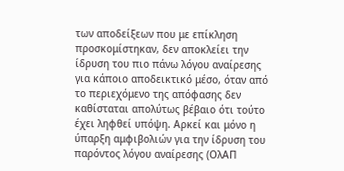των αποδείξεων που με επίκληση προσκομίστηκαν, δεν αποκλείει την ίδρυση του πιο πάνω λόγου αναίρεσης για κάποιο αποδεικτικό μέσο, όταν από το περιεχόμενο της απόφασης δεν καθίσταται απολύτως βέβαιο ότι τούτο έχει ληφθεί υπόψη. Αρκεί και μόνο η ύπαρξη αμφιβολιών για την ίδρυση του παρόντος λόγου αναίρεσης (ΟλΑΠ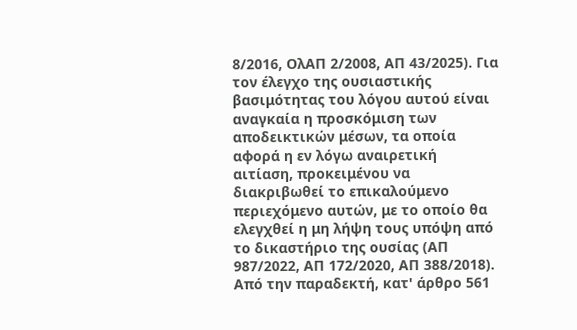8/2016, ΟλΑΠ 2/2008, ΑΠ 43/2025). Για τον έλεγχο της ουσιαστικής βασιμότητας του λόγου αυτού είναι αναγκαία η προσκόμιση των αποδεικτικών μέσων, τα οποία αφορά η εν λόγω αναιρετική αιτίαση, προκειμένου να διακριβωθεί το επικαλούμενο περιεχόμενο αυτών, με το οποίο θα ελεγχθεί η μη λήψη τους υπόψη από το δικαστήριο της ουσίας (ΑΠ 987/2022, ΑΠ 172/2020, ΑΠ 388/2018).
Από την παραδεκτή, κατ' άρθρο 561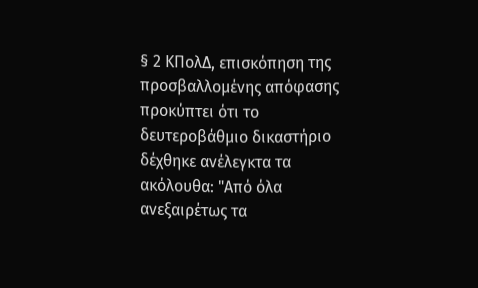§ 2 ΚΠολΔ, επισκόπηση της προσβαλλομένης απόφασης προκύπτει ότι το δευτεροβάθμιο δικαστήριο δέχθηκε ανέλεγκτα τα ακόλουθα: "Από όλα ανεξαιρέτως τα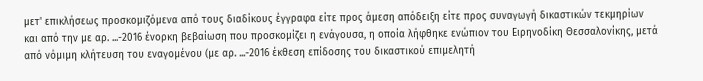μετ' επικλήσεως προσκομιζόμενα από τους διαδίκους έγγραφα είτε προς άμεση απόδειξη είτε προς συναγωγή δικαστικών τεκμηρίων και από την με αρ. ...-2016 ένορκη βεβαίωση που προσκομίζει η ενάγουσα, η οποία λήφθηκε ενώπιον του Ειρηνοδίκη Θεσσαλονίκης, μετά από νόμιμη κλήτευση του εναγομένου (με αρ. ...-2016 έκθεση επίδοσης του δικαστικού επιμελητή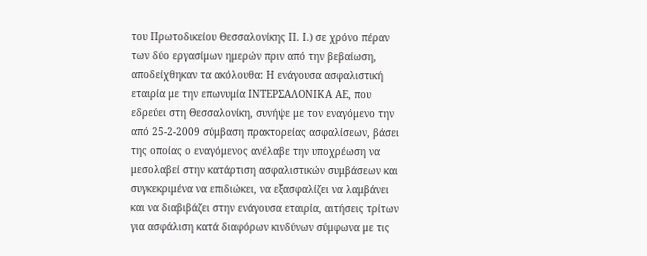του Πρωτοδικείου Θεσσαλονίκης Π. Ι.) σε χρόνο πέραν των δύο εργασίμων ημερών πριν από την βεβαίωση, αποδείχθηκαν τα ακόλουθα: Η ενάγουσα ασφαλιστική εταιρία με την επωνυμία ΙΝΤΕΡΣΑΛΟΝΙΚΑ ΑΕ, που εδρεύει στη Θεσσαλονίκη, συνήψε με τον εναγόμενο την από 25-2-2009 σύμβαση πρακτορείας ασφαλίσεων, βάσει της οποίας ο εναγόμενος ανέλαβε την υποχρέωση να μεσολαβεί στην κατάρτιση ασφαλιστικών συμβάσεων και συγκεκριμένα να επιδιώκει, να εξασφαλίζει να λαμβάνει και να διαβιβάζει στην ενάγουσα εταιρία, αιτήσεις τρίτων για ασφάλιση κατά διαφόρων κινδύνων σύμφωνα με τις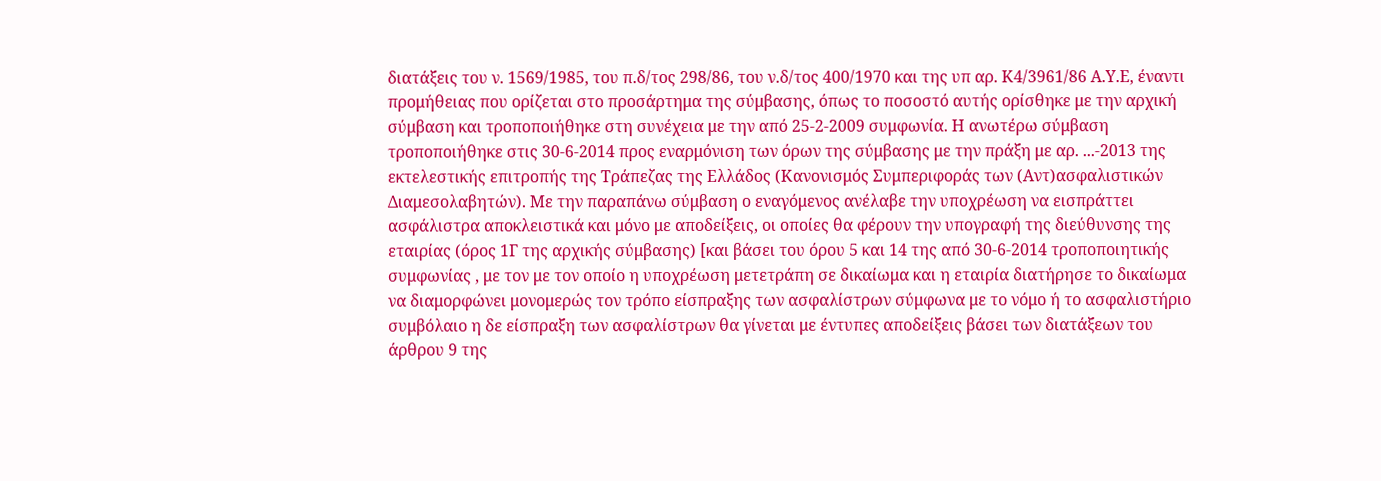διατάξεις του ν. 1569/1985, του π.δ/τος 298/86, του ν.δ/τος 400/1970 και της υπ αρ. Κ4/3961/86 Α.Υ.Ε, έναντι προμήθειας που ορίζεται στο προσάρτημα της σύμβασης, όπως το ποσοστό αυτής ορίσθηκε με την αρχική σύμβαση και τροποποιήθηκε στη συνέχεια με την από 25-2-2009 συμφωνία. Η ανωτέρω σύμβαση τροποποιήθηκε στις 30-6-2014 προς εναρμόνιση των όρων της σύμβασης με την πράξη με αρ. ...-2013 της εκτελεστικής επιτροπής της Τράπεζας της Ελλάδος (Κανονισμός Συμπεριφοράς των (Αντ)ασφαλιστικών Διαμεσολαβητών). Με την παραπάνω σύμβαση ο εναγόμενος ανέλαβε την υποχρέωση να εισπράττει ασφάλιστρα αποκλειστικά και μόνο με αποδείξεις, οι οποίες θα φέρουν την υπογραφή της διεύθυνσης της εταιρίας (όρος 1Γ της αρχικής σύμβασης) [και βάσει του όρου 5 και 14 της από 30-6-2014 τροποποιητικής συμφωνίας , με τον με τον οποίο η υποχρέωση μετετράπη σε δικαίωμα και η εταιρία διατήρησε το δικαίωμα να διαμορφώνει μονομερώς τον τρόπο είσπραξης των ασφαλίστρων σύμφωνα με το νόμο ή το ασφαλιστήριο συμβόλαιο η δε είσπραξη των ασφαλίστρων θα γίνεται με έντυπες αποδείξεις βάσει των διατάξεων του άρθρου 9 της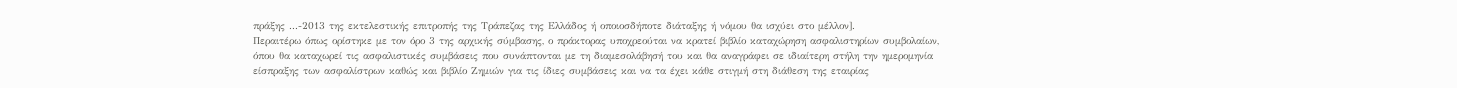πράξης ...-2013 της εκτελεστικής επιτροπής της Τράπεζας της Ελλάδος ή οποιοσδήποτε διάταξης ή νόμου θα ισχύει στο μέλλον].
Περαιτέρω όπως ορίστηκε με τον όρο 3 της αρχικής σύμβασης, ο πράκτορας υποχρεούται να κρατεί βιβλίο καταχώρηση ασφαλιστηρίων συμβολαίων, όπου θα καταχωρεί τις ασφαλιστικές συμβάσεις που συνάπτονται με τη διαμεσολάβησή του και θα αναγράφει σε ιδιαίτερη στήλη την ημερομηνία είσπραξης των ασφαλίστρων καθώς και βιβλίο Ζημιών για τις ίδιες συμβάσεις και να τα έχει κάθε στιγμή στη διάθεση της εταιρίας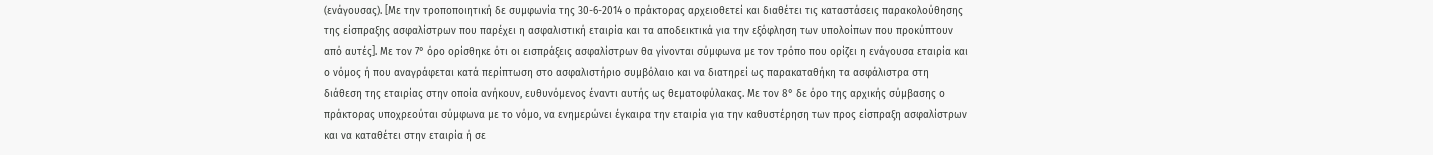(ενάγουσας). [Με την τροποποιητική δε συμφωνία της 30-6-2014 ο πράκτορας αρχειοθετεί και διαθέτει τις καταστάσεις παρακολούθησης της είσπραξης ασφαλίστρων που παρέχει η ασφαλιστική εταιρία και τα αποδεικτικά για την εξόφληση των υπολοίπων που προκύπτουν από αυτές]. Με τον 7° όρο ορίσθηκε ότι οι εισπράξεις ασφαλίστρων θα γίνονται σύμφωνα με τον τρόπο που ορίζει η ενάγουσα εταιρία και ο νόμος ή που αναγράφεται κατά περίπτωση στο ασφαλιστήριο συμβόλαιο και να διατηρεί ως παρακαταθήκη τα ασφάλιστρα στη διάθεση της εταιρίας στην οποία ανήκουν, ευθυνόμενος έναντι αυτής ως θεματοφύλακας. Με τον 8° δε όρο της αρχικής σύμβασης ο πράκτορας υποχρεούται σύμφωνα με το νόμο, να ενημερώνει έγκαιρα την εταιρία για την καθυστέρηση των προς είσπραξη ασφαλίστρων και να καταθέτει στην εταιρία ή σε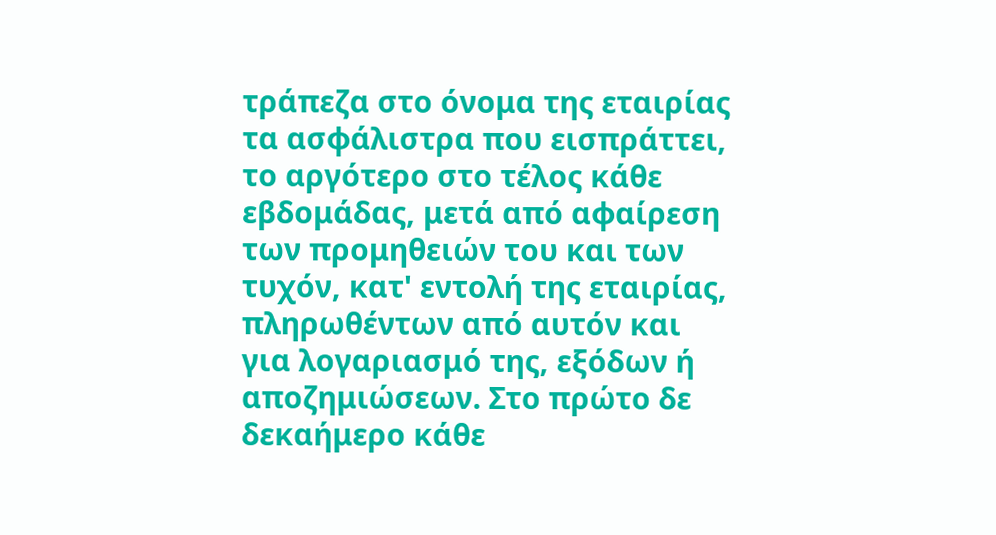τράπεζα στο όνομα της εταιρίας τα ασφάλιστρα που εισπράττει, το αργότερο στο τέλος κάθε εβδομάδας, μετά από αφαίρεση των προμηθειών του και των τυχόν, κατ' εντολή της εταιρίας, πληρωθέντων από αυτόν και για λογαριασμό της, εξόδων ή αποζημιώσεων. Στο πρώτο δε δεκαήμερο κάθε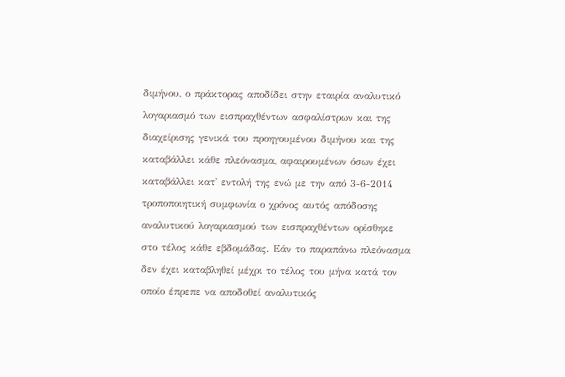διμήνου, ο πράκτορας αποδίδει στην εταιρία αναλυτικό λογαριασμό των εισπραχθέντων ασφαλίστρων και της διαχείρισης γενικά του προηγουμένου διμήνου και της καταβάλλει κάθε πλεόνασμα, αφαιρουμένων όσων έχει καταβάλλει κατ' εντολή της ενώ με την από 3-6-2014 τροποποιητική συμφωνία ο χρόνος αυτός απόδοσης αναλυτικού λογαριασμού των εισπραχθέντων ορίσθηκε στο τέλος κάθε εβδομάδας. Εάν το παραπάνω πλεόνασμα δεν έχει καταβληθεί μέχρι το τέλος του μήνα κατά τον οποίο έπρεπε να αποδοθεί αναλυτικός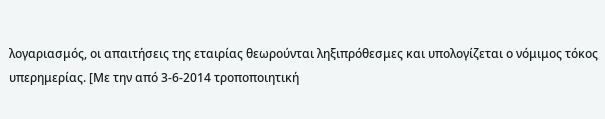λογαριασμός, οι απαιτήσεις της εταιρίας θεωρούνται ληξιπρόθεσμες και υπολογίζεται ο νόμιμος τόκος υπερημερίας. [Με την από 3-6-2014 τροποποιητική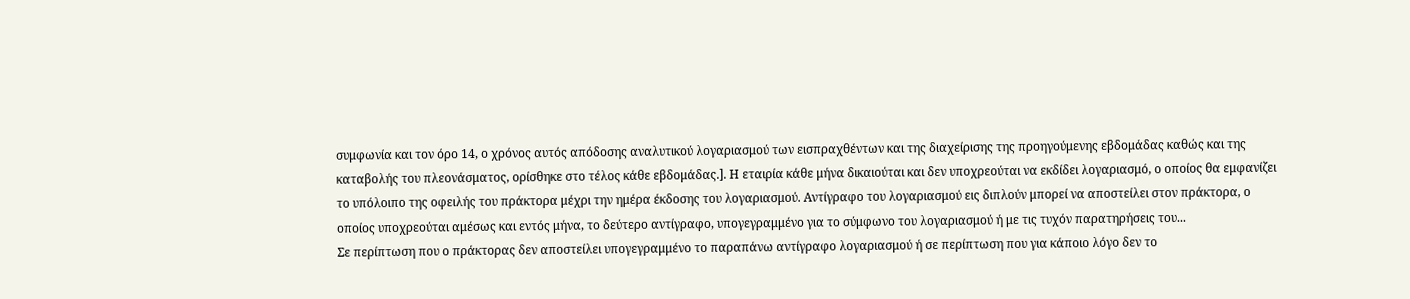συμφωνία και τον όρο 14, ο χρόνος αυτός απόδοσης αναλυτικού λογαριασμού των εισπραχθέντων και της διαχείρισης της προηγούμενης εβδομάδας καθώς και της καταβολής του πλεονάσματος, ορίσθηκε στο τέλος κάθε εβδομάδας.]. Η εταιρία κάθε μήνα δικαιούται και δεν υποχρεούται να εκδίδει λογαριασμό, ο οποίος θα εμφανίζει το υπόλοιπο της οφειλής του πράκτορα μέχρι την ημέρα έκδοσης του λογαριασμού. Αντίγραφο του λογαριασμού εις διπλούν μπορεί να αποστείλει στον πράκτορα, ο οποίος υποχρεούται αμέσως και εντός μήνα, το δεύτερο αντίγραφο, υπογεγραμμένο για το σύμφωνο του λογαριασμού ή με τις τυχόν παρατηρήσεις του...
Σε περίπτωση που ο πράκτορας δεν αποστείλει υπογεγραμμένο το παραπάνω αντίγραφο λογαριασμού ή σε περίπτωση που για κάποιο λόγο δεν το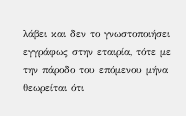λάβει και δεν το γνωστοποιήσει εγγράφως στην εταιρία, τότε με την πάροδο του επόμενου μήνα θεωρείται ότι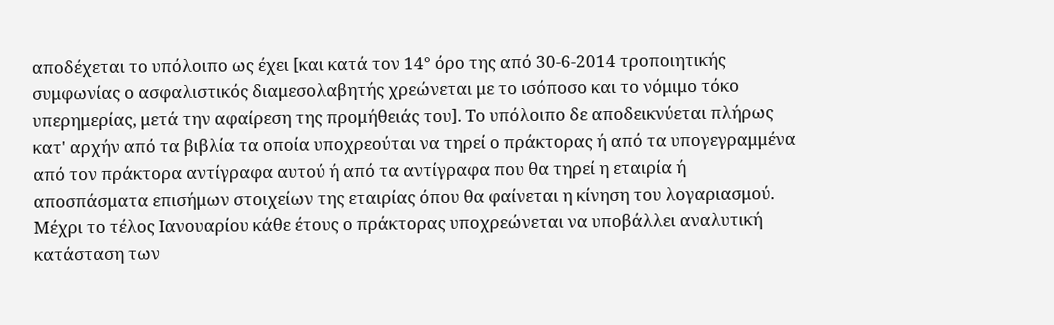αποδέχεται το υπόλοιπο ως έχει [και κατά τον 14° όρο της από 30-6-2014 τροποιητικής συμφωνίας ο ασφαλιστικός διαμεσολαβητής χρεώνεται με το ισόποσο και το νόμιμο τόκο υπερημερίας, μετά την αφαίρεση της προμήθειάς του]. Το υπόλοιπο δε αποδεικνύεται πλήρως κατ' αρχήν από τα βιβλία τα οποία υποχρεούται να τηρεί ο πράκτορας ή από τα υπογεγραμμένα από τον πράκτορα αντίγραφα αυτού ή από τα αντίγραφα που θα τηρεί η εταιρία ή αποσπάσματα επισήμων στοιχείων της εταιρίας όπου θα φαίνεται η κίνηση του λογαριασμού. Μέχρι το τέλος Ιανουαρίου κάθε έτους ο πράκτορας υποχρεώνεται να υποβάλλει αναλυτική κατάσταση των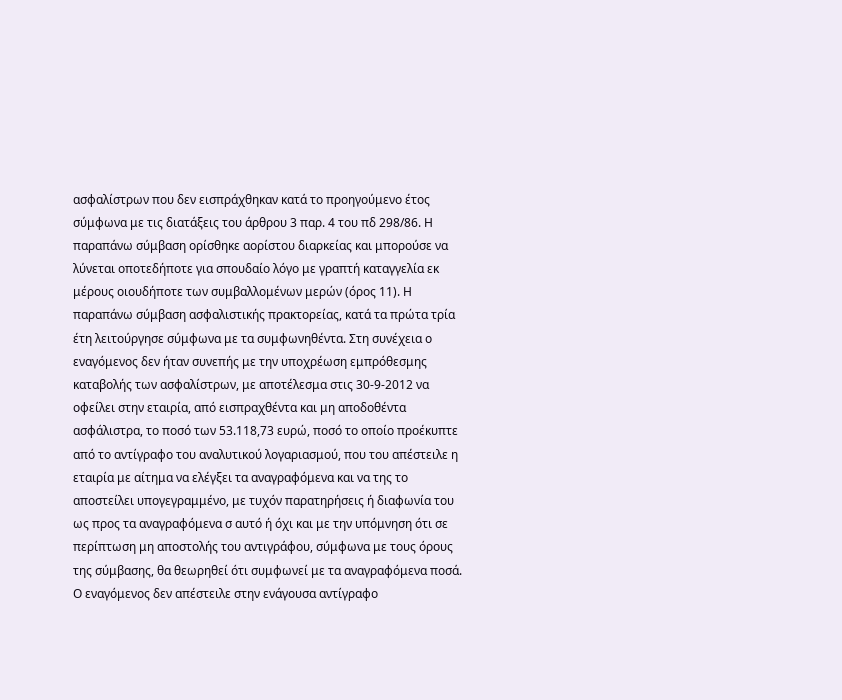ασφαλίστρων που δεν εισπράχθηκαν κατά το προηγούμενο έτος σύμφωνα με τις διατάξεις του άρθρου 3 παρ. 4 του πδ 298/86. Η παραπάνω σύμβαση ορίσθηκε αορίστου διαρκείας και μπορούσε να λύνεται οποτεδήποτε για σπουδαίο λόγο με γραπτή καταγγελία εκ μέρους οιουδήποτε των συμβαλλομένων μερών (όρος 11). Η παραπάνω σύμβαση ασφαλιστικής πρακτορείας, κατά τα πρώτα τρία έτη λειτούργησε σύμφωνα με τα συμφωνηθέντα. Στη συνέχεια ο εναγόμενος δεν ήταν συνεπής με την υποχρέωση εμπρόθεσμης καταβολής των ασφαλίστρων, με αποτέλεσμα στις 30-9-2012 να οφείλει στην εταιρία, από εισπραχθέντα και μη αποδοθέντα ασφάλιστρα, το ποσό των 53.118,73 ευρώ, ποσό το οποίο προέκυπτε από το αντίγραφο του αναλυτικού λογαριασμού, που του απέστειλε η εταιρία με αίτημα να ελέγξει τα αναγραφόμενα και να της το αποστείλει υπογεγραμμένο, με τυχόν παρατηρήσεις ή διαφωνία του ως προς τα αναγραφόμενα σ αυτό ή όχι και με την υπόμνηση ότι σε περίπτωση μη αποστολής του αντιγράφου, σύμφωνα με τους όρους της σύμβασης, θα θεωρηθεί ότι συμφωνεί με τα αναγραφόμενα ποσά. Ο εναγόμενος δεν απέστειλε στην ενάγουσα αντίγραφο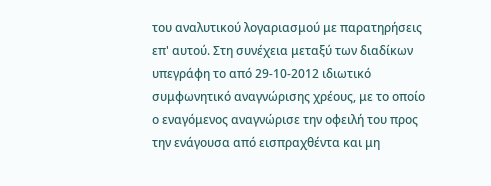του αναλυτικού λογαριασμού με παρατηρήσεις επ' αυτού. Στη συνέχεια μεταξύ των διαδίκων υπεγράφη το από 29-10-2012 ιδιωτικό συμφωνητικό αναγνώρισης χρέους, με το οποίο ο εναγόμενος αναγνώρισε την οφειλή του προς την ενάγουσα από εισπραχθέντα και μη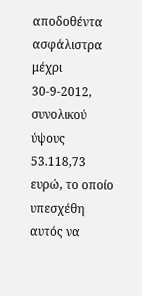αποδοθέντα ασφάλιστρα μέχρι 30-9-2012, συνολικού ύψους 53.118,73 ευρώ, το οποίο υπεσχέθη αυτός να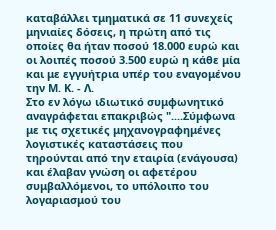καταβάλλει τμηματικά σε 11 συνεχείς μηνιαίες δόσεις, η πρώτη από τις οποίες θα ήταν ποσού 18.000 ευρώ και οι λοιπές ποσού 3.500 ευρώ η κάθε μία και με εγγυήτρια υπέρ του εναγομένου την Μ. Κ. - Λ.
Στο εν λόγω ιδιωτικό συμφωνητικό αναγράφεται επακριβώς "....Σύμφωνα με τις σχετικές μηχανογραφημένες λογιστικές καταστάσεις που τηρούνται από την εταιρία (ενάγουσα) και έλαβαν γνώση οι αφετέρου συμβαλλόμενοι, το υπόλοιπο του λογαριασμού του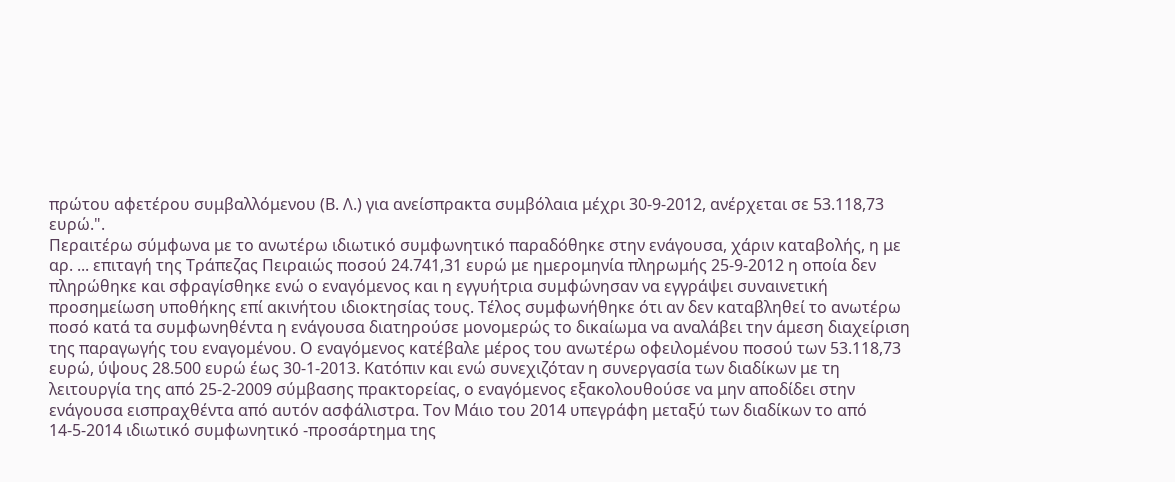πρώτου αφετέρου συμβαλλόμενου (Β. Λ.) για ανείσπρακτα συμβόλαια μέχρι 30-9-2012, ανέρχεται σε 53.118,73 ευρώ.".
Περαιτέρω σύμφωνα με το ανωτέρω ιδιωτικό συμφωνητικό παραδόθηκε στην ενάγουσα, χάριν καταβολής, η με αρ. ... επιταγή της Τράπεζας Πειραιώς ποσού 24.741,31 ευρώ με ημερομηνία πληρωμής 25-9-2012 η οποία δεν πληρώθηκε και σφραγίσθηκε ενώ ο εναγόμενος και η εγγυήτρια συμφώνησαν να εγγράψει συναινετική προσημείωση υποθήκης επί ακινήτου ιδιοκτησίας τους. Τέλος συμφωνήθηκε ότι αν δεν καταβληθεί το ανωτέρω ποσό κατά τα συμφωνηθέντα η ενάγουσα διατηρούσε μονομερώς το δικαίωμα να αναλάβει την άμεση διαχείριση της παραγωγής του εναγομένου. Ο εναγόμενος κατέβαλε μέρος του ανωτέρω οφειλομένου ποσού των 53.118,73 ευρώ, ύψους 28.500 ευρώ έως 30-1-2013. Κατόπιν και ενώ συνεχιζόταν η συνεργασία των διαδίκων με τη λειτουργία της από 25-2-2009 σύμβασης πρακτορείας, ο εναγόμενος εξακολουθούσε να μην αποδίδει στην ενάγουσα εισπραχθέντα από αυτόν ασφάλιστρα. Τον Μάιο του 2014 υπεγράφη μεταξύ των διαδίκων το από 14-5-2014 ιδιωτικό συμφωνητικό -προσάρτημα της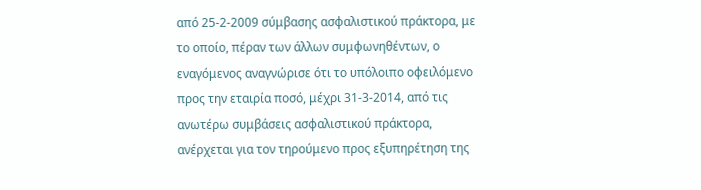από 25-2-2009 σύμβασης ασφαλιστικού πράκτορα, με το οποίο, πέραν των άλλων συμφωνηθέντων, ο εναγόμενος αναγνώρισε ότι το υπόλοιπο οφειλόμενο προς την εταιρία ποσό, μέχρι 31-3-2014, από τις ανωτέρω συμβάσεις ασφαλιστικού πράκτορα, ανέρχεται για τον τηρούμενο προς εξυπηρέτηση της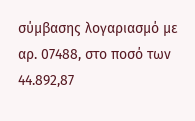σύμβασης λογαριασμό με αρ. 07488, στο ποσό των 44.892,87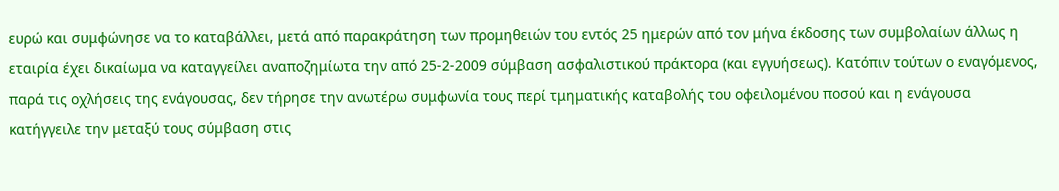ευρώ και συμφώνησε να το καταβάλλει, μετά από παρακράτηση των προμηθειών του εντός 25 ημερών από τον μήνα έκδοσης των συμβολαίων άλλως η εταιρία έχει δικαίωμα να καταγγείλει αναποζημίωτα την από 25-2-2009 σύμβαση ασφαλιστικού πράκτορα (και εγγυήσεως). Κατόπιν τούτων ο εναγόμενος, παρά τις οχλήσεις της ενάγουσας, δεν τήρησε την ανωτέρω συμφωνία τους περί τμηματικής καταβολής του οφειλομένου ποσού και η ενάγουσα κατήγγειλε την μεταξύ τους σύμβαση στις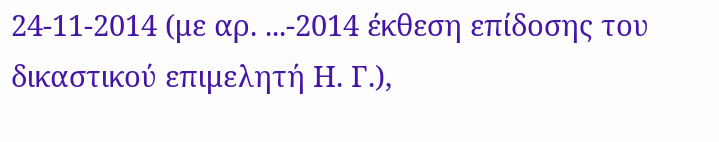24-11-2014 (με αρ. ...-2014 έκθεση επίδοσης του δικαστικού επιμελητή Η. Γ.),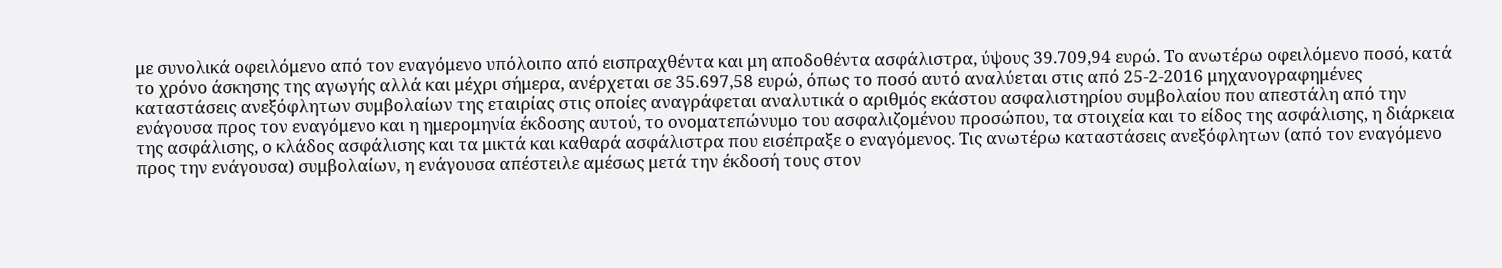με συνολικά οφειλόμενο από τον εναγόμενο υπόλοιπο από εισπραχθέντα και μη αποδοθέντα ασφάλιστρα, ύψους 39.709,94 ευρώ. Το ανωτέρω οφειλόμενο ποσό, κατά το χρόνο άσκησης της αγωγής αλλά και μέχρι σήμερα, ανέρχεται σε 35.697,58 ευρώ, όπως το ποσό αυτό αναλύεται στις από 25-2-2016 μηχανογραφημένες καταστάσεις ανεξόφλητων συμβολαίων της εταιρίας στις οποίες αναγράφεται αναλυτικά ο αριθμός εκάστου ασφαλιστηρίου συμβολαίου που απεστάλη από την ενάγουσα προς τον εναγόμενο και η ημερομηνία έκδοσης αυτού, το ονοματεπώνυμο του ασφαλιζομένου προσώπου, τα στοιχεία και το είδος της ασφάλισης, η διάρκεια της ασφάλισης, ο κλάδος ασφάλισης και τα μικτά και καθαρά ασφάλιστρα που εισέπραξε ο εναγόμενος. Τις ανωτέρω καταστάσεις ανεξόφλητων (από τον εναγόμενο προς την ενάγουσα) συμβολαίων, η ενάγουσα απέστειλε αμέσως μετά την έκδοσή τους στον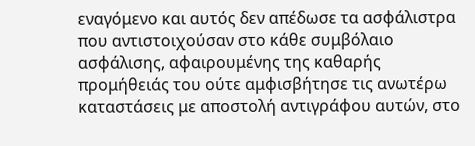εναγόμενο και αυτός δεν απέδωσε τα ασφάλιστρα που αντιστοιχούσαν στο κάθε συμβόλαιο ασφάλισης, αφαιρουμένης της καθαρής προμήθειάς του ούτε αμφισβήτησε τις ανωτέρω καταστάσεις με αποστολή αντιγράφου αυτών, στο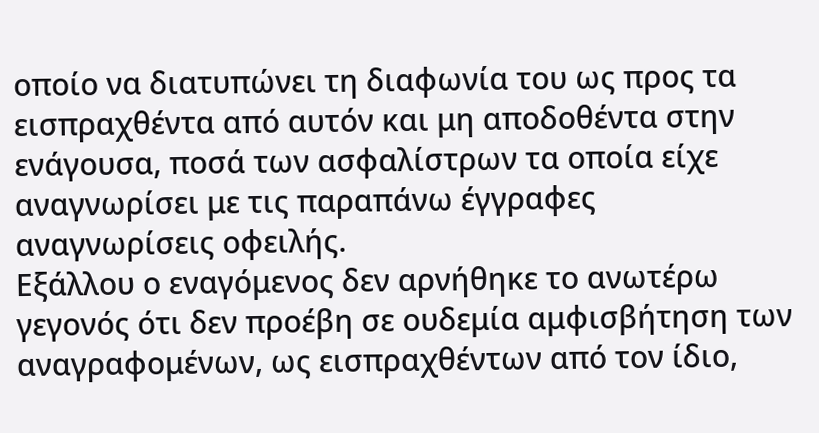οποίο να διατυπώνει τη διαφωνία του ως προς τα εισπραχθέντα από αυτόν και μη αποδοθέντα στην ενάγουσα, ποσά των ασφαλίστρων τα οποία είχε αναγνωρίσει με τις παραπάνω έγγραφες αναγνωρίσεις οφειλής.
Εξάλλου ο εναγόμενος δεν αρνήθηκε το ανωτέρω γεγονός ότι δεν προέβη σε ουδεμία αμφισβήτηση των αναγραφομένων, ως εισπραχθέντων από τον ίδιο,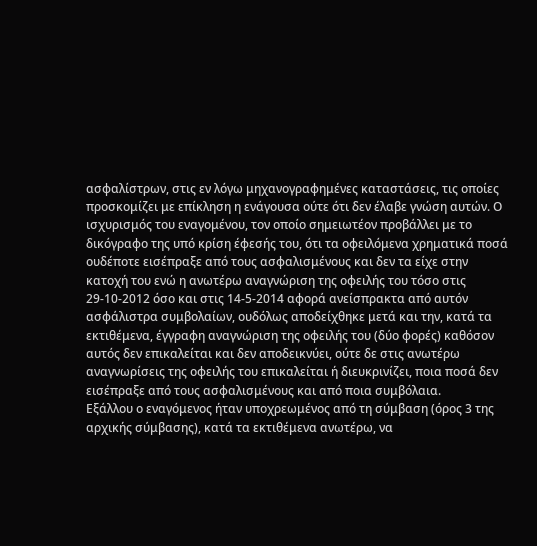ασφαλίστρων, στις εν λόγω μηχανογραφημένες καταστάσεις, τις οποίες προσκομίζει με επίκληση η ενάγουσα ούτε ότι δεν έλαβε γνώση αυτών. Ο ισχυρισμός του εναγομένου, τον οποίο σημειωτέον προβάλλει με το δικόγραφο της υπό κρίση έφεσής του, ότι τα οφειλόμενα χρηματικά ποσά ουδέποτε εισέπραξε από τους ασφαλισμένους και δεν τα είχε στην κατοχή του ενώ η ανωτέρω αναγνώριση της οφειλής του τόσο στις 29-10-2012 όσο και στις 14-5-2014 αφορά ανείσπρακτα από αυτόν ασφάλιστρα συμβολαίων, ουδόλως αποδείχθηκε μετά και την, κατά τα εκτιθέμενα, έγγραφη αναγνώριση της οφειλής του (δύο φορές) καθόσον αυτός δεν επικαλείται και δεν αποδεικνύει, ούτε δε στις ανωτέρω αναγνωρίσεις της οφειλής του επικαλείται ή διευκρινίζει, ποια ποσά δεν εισέπραξε από τους ασφαλισμένους και από ποια συμβόλαια.
Εξάλλου ο εναγόμενος ήταν υποχρεωμένος από τη σύμβαση (όρος 3 της αρχικής σύμβασης), κατά τα εκτιθέμενα ανωτέρω, να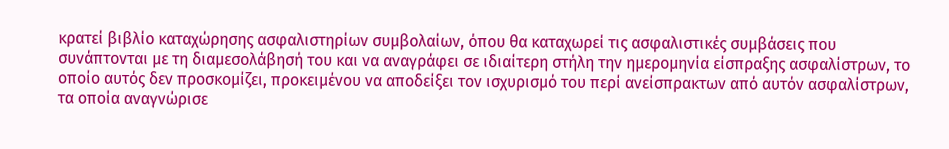κρατεί βιβλίο καταχώρησης ασφαλιστηρίων συμβολαίων, όπου θα καταχωρεί τις ασφαλιστικές συμβάσεις που συνάπτονται με τη διαμεσολάβησή του και να αναγράφει σε ιδιαίτερη στήλη την ημερομηνία είσπραξης ασφαλίστρων, το οποίο αυτός δεν προσκομίζει, προκειμένου να αποδείξει τον ισχυρισμό του περί ανείσπρακτων από αυτόν ασφαλίστρων, τα οποία αναγνώρισε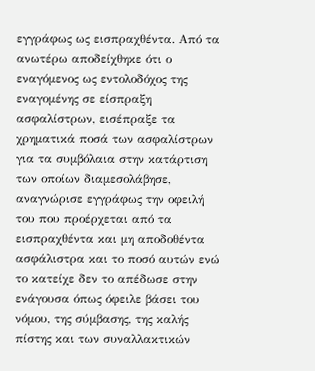εγγράφως ως εισπραχθέντα. Από τα ανωτέρω αποδείχθηκε ότι ο εναγόμενος ως εντολοδόχος της εναγομένης σε είσπραξη ασφαλίστρων, εισέπραξε τα χρηματικά ποσά των ασφαλίστρων για τα συμβόλαια στην κατάρτιση των οποίων διαμεσολάβησε, αναγνώρισε εγγράφως την οφειλή του που προέρχεται από τα εισπραχθέντα και μη αποδοθέντα ασφάλιστρα και το ποσό αυτών ενώ το κατείχε δεν το απέδωσε στην ενάγουσα όπως όφειλε βάσει του νόμου, της σύμβασης, της καλής πίστης και των συναλλακτικών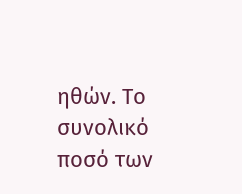ηθών. Το συνολικό ποσό των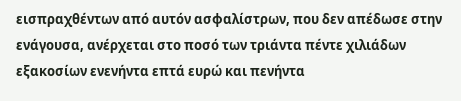εισπραχθέντων από αυτόν ασφαλίστρων, που δεν απέδωσε στην ενάγουσα, ανέρχεται στο ποσό των τριάντα πέντε χιλιάδων εξακοσίων ενενήντα επτά ευρώ και πενήντα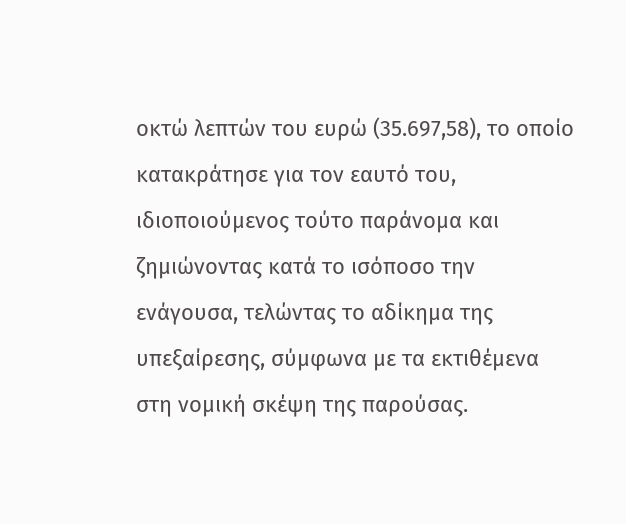οκτώ λεπτών του ευρώ (35.697,58), το οποίο κατακράτησε για τον εαυτό του, ιδιοποιούμενος τούτο παράνομα και ζημιώνοντας κατά το ισόποσο την ενάγουσα, τελώντας το αδίκημα της υπεξαίρεσης, σύμφωνα με τα εκτιθέμενα στη νομική σκέψη της παρούσας.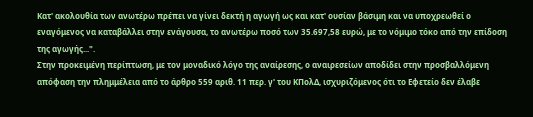Κατ' ακολουθία των ανωτέρω πρέπει να γίνει δεκτή η αγωγή ως και κατ' ουσίαν βάσιμη και να υποχρεωθεί ο εναγόμενος να καταβάλλει στην ενάγουσα, το ανωτέρω ποσό των 35.697,58 ευρώ, με το νόμιμο τόκο από την επίδοση της αγωγής...".
Στην προκειμένη περίπτωση, με τον μοναδικό λόγο της αναίρεσης, ο αναιρεσείων αποδίδει στην προσβαλλόμενη απόφαση την πλημμέλεια από το άρθρο 559 αριθ. 11 περ. γ' του ΚΠολΔ, ισχυριζόμενος ότι το Εφετείο δεν έλαβε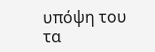υπόψη του τα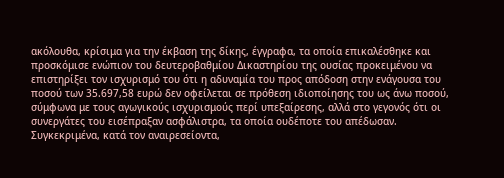ακόλουθα, κρίσιμα για την έκβαση της δίκης, έγγραφα, τα οποία επικαλέσθηκε και προσκόμισε ενώπιον του δευτεροβαθμίου Δικαστηρίου της ουσίας προκειμένου να επιστηρίξει τον ισχυρισμό του ότι η αδυναμία του προς απόδοση στην ενάγουσα του ποσού των 35.697,58 ευρώ δεν οφείλεται σε πρόθεση ιδιοποίησης του ως άνω ποσού, σύμφωνα με τους αγωγικούς ισχυρισμούς περί υπεξαίρεσης, αλλά στο γεγονός ότι οι συνεργάτες του εισέπραξαν ασφάλιστρα, τα οποία ουδέποτε του απέδωσαν.
Συγκεκριμένα, κατά τον αναιρεσείοντα,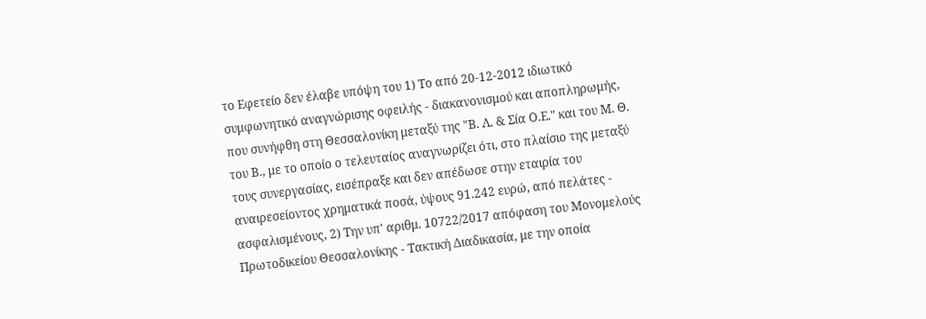το Εφετείο δεν έλαβε υπόψη του 1) Το από 20-12-2012 ιδιωτικό συμφωνητικό αναγνώρισης οφειλής - διακανονισμού και αποπληρωμής, που συνήφθη στη Θεσσαλονίκη μεταξύ της "Β. Λ. & Σία Ο.Ε." και του Μ. Θ. του Β., με το οποίο ο τελευταίος αναγνωρίζει ότι, στο πλαίσιο της μεταξύ τους συνεργασίας, εισέπραξε και δεν απέδωσε στην εταιρία του αναιρεσείοντος χρηματικά ποσά, ύψους 91.242 ευρώ, από πελάτες - ασφαλισμένους, 2) Την υπ' αριθμ. 10722/2017 απόφαση του Μονομελούς Πρωτοδικείου Θεσσαλονίκης - Τακτική Διαδικασία, με την οποία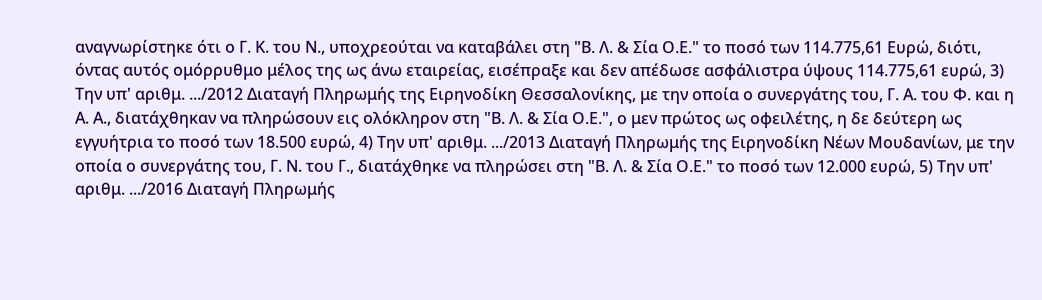αναγνωρίστηκε ότι ο Γ. Κ. του Ν., υποχρεούται να καταβάλει στη "Β. Λ. & Σία Ο.Ε." το ποσό των 114.775,61 Ευρώ, διότι, όντας αυτός ομόρρυθμο μέλος της ως άνω εταιρείας, εισέπραξε και δεν απέδωσε ασφάλιστρα ύψους 114.775,61 ευρώ, 3) Την υπ' αριθμ. .../2012 Διαταγή Πληρωμής της Ειρηνοδίκη Θεσσαλονίκης, με την οποία ο συνεργάτης του, Γ. Α. του Φ. και η Α. Α., διατάχθηκαν να πληρώσουν εις ολόκληρον στη "Β. Λ. & Σία Ο.Ε.", ο μεν πρώτος ως οφειλέτης, η δε δεύτερη ως εγγυήτρια το ποσό των 18.500 ευρώ, 4) Την υπ' αριθμ. .../2013 Διαταγή Πληρωμής της Ειρηνοδίκη Νέων Μουδανίων, με την οποία ο συνεργάτης του, Γ. Ν. του Γ., διατάχθηκε να πληρώσει στη "Β. Λ. & Σία Ο.Ε." το ποσό των 12.000 ευρώ, 5) Την υπ' αριθμ. .../2016 Διαταγή Πληρωμής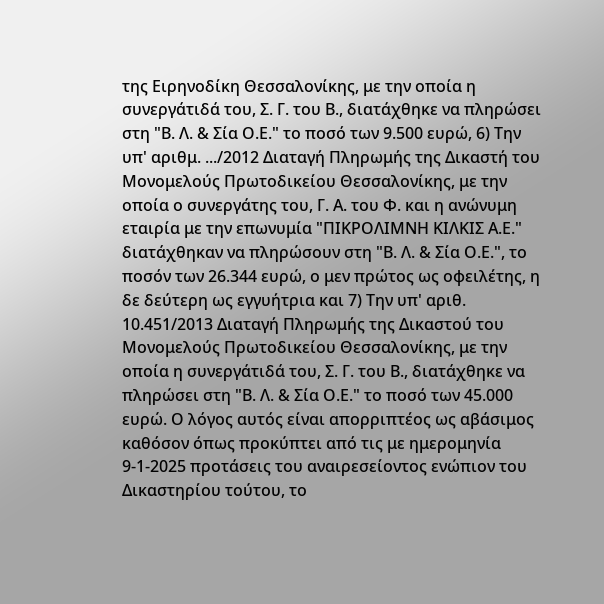της Ειρηνοδίκη Θεσσαλονίκης, με την οποία η συνεργάτιδά του, Σ. Γ. του Β., διατάχθηκε να πληρώσει στη "Β. Λ. & Σία Ο.Ε." το ποσό των 9.500 ευρώ, 6) Την υπ' αριθμ. .../2012 Διαταγή Πληρωμής της Δικαστή του Μονομελούς Πρωτοδικείου Θεσσαλονίκης, με την οποία ο συνεργάτης του, Γ. Α. του Φ. και η ανώνυμη εταιρία με την επωνυμία "ΠΙΚΡΟΛΙΜΝΗ ΚΙΛΚΙΣ Α.Ε." διατάχθηκαν να πληρώσουν στη "Β. Λ. & Σία Ο.Ε.", το ποσόν των 26.344 ευρώ, ο μεν πρώτος ως οφειλέτης, η δε δεύτερη ως εγγυήτρια και 7) Την υπ' αριθ. 10.451/2013 Διαταγή Πληρωμής της Δικαστού του Μονομελούς Πρωτοδικείου Θεσσαλονίκης, με την οποία η συνεργάτιδά του, Σ. Γ. του Β., διατάχθηκε να πληρώσει στη "Β. Λ. & Σία Ο.Ε." το ποσό των 45.000 ευρώ. Ο λόγος αυτός είναι απορριπτέος ως αβάσιμος καθόσον όπως προκύπτει από τις με ημερομηνία 9-1-2025 προτάσεις του αναιρεσείοντος ενώπιον του Δικαστηρίου τούτου, το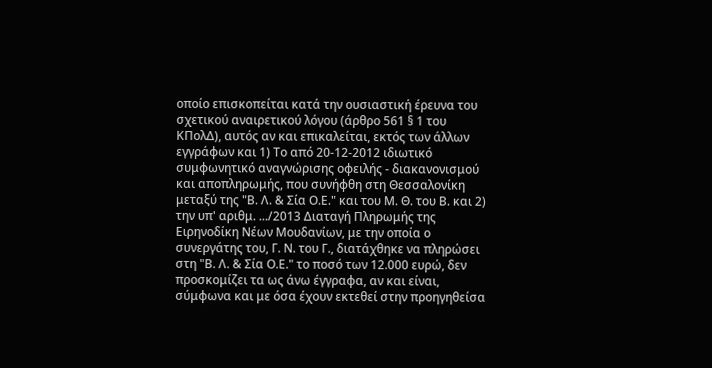οποίο επισκοπείται κατά την ουσιαστική έρευνα του σχετικού αναιρετικού λόγου (άρθρο 561 § 1 του ΚΠολΔ), αυτός αν και επικαλείται, εκτός των άλλων εγγράφων και 1) Το από 20-12-2012 ιδιωτικό συμφωνητικό αναγνώρισης οφειλής - διακανονισμού και αποπληρωμής, που συνήφθη στη Θεσσαλονίκη μεταξύ της "Β. Λ. & Σία Ο.Ε." και του Μ. Θ. του Β. και 2) την υπ' αριθμ. .../2013 Διαταγή Πληρωμής της Ειρηνοδίκη Νέων Μουδανίων, με την οποία ο συνεργάτης του, Γ. Ν. του Γ., διατάχθηκε να πληρώσει στη "Β. Λ. & Σία Ο.Ε." το ποσό των 12.000 ευρώ, δεν προσκομίζει τα ως άνω έγγραφα, αν και είναι, σύμφωνα και με όσα έχουν εκτεθεί στην προηγηθείσα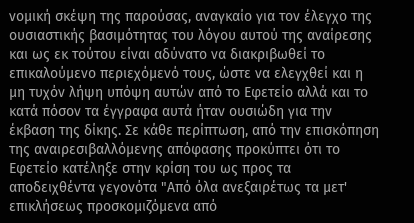νομική σκέψη της παρούσας, αναγκαίο για τον έλεγχο της ουσιαστικής βασιμότητας του λόγου αυτού της αναίρεσης και ως εκ τούτου είναι αδύνατο να διακριβωθεί το επικαλούμενο περιεχόμενό τους, ώστε να ελεγχθεί και η μη τυχόν λήψη υπόψη αυτών από το Εφετείο αλλά και το κατά πόσον τα έγγραφα αυτά ήταν ουσιώδη για την έκβαση της δίκης. Σε κάθε περίπτωση, από την επισκόπηση της αναιρεσιβαλλόμενης απόφασης προκύπτει ότι το Εφετείο κατέληξε στην κρίση του ως προς τα αποδειχθέντα γεγονότα "Από όλα ανεξαιρέτως τα μετ' επικλήσεως προσκομιζόμενα από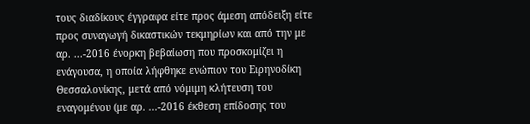τους διαδίκους έγγραφα είτε προς άμεση απόδειξη είτε προς συναγωγή δικαστικών τεκμηρίων και από την με αρ. ...-2016 ένορκη βεβαίωση που προσκομίζει η ενάγουσα, η οποία λήφθηκε ενώπιον του Ειρηνοδίκη Θεσσαλονίκης, μετά από νόμιμη κλήτευση του εναγομένου (με αρ. ...-2016 έκθεση επίδοσης του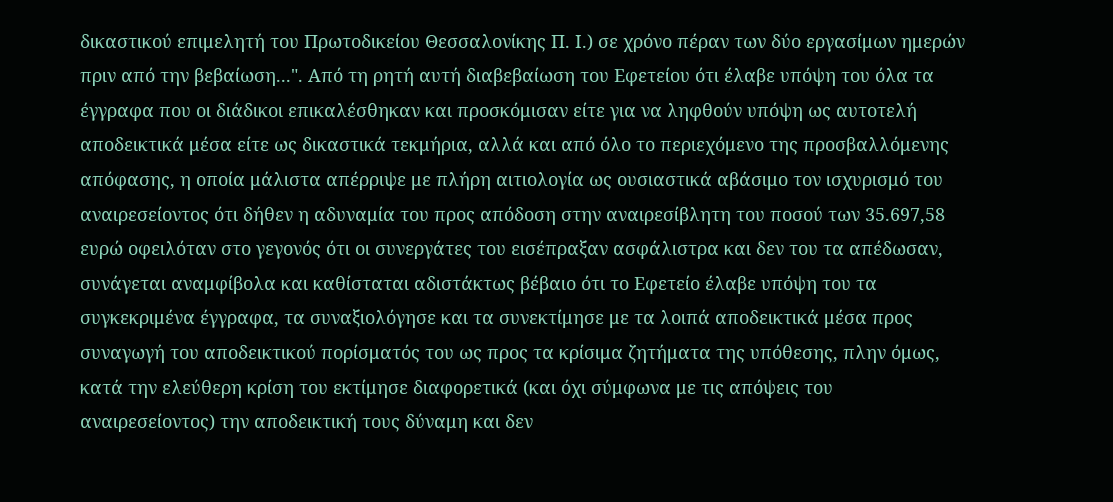δικαστικού επιμελητή του Πρωτοδικείου Θεσσαλονίκης Π. Ι.) σε χρόνο πέραν των δύο εργασίμων ημερών πριν από την βεβαίωση...". Από τη ρητή αυτή διαβεβαίωση του Εφετείου ότι έλαβε υπόψη του όλα τα έγγραφα που οι διάδικοι επικαλέσθηκαν και προσκόμισαν είτε για να ληφθούν υπόψη ως αυτοτελή αποδεικτικά μέσα είτε ως δικαστικά τεκμήρια, αλλά και από όλο το περιεχόμενο της προσβαλλόμενης απόφασης, η οποία μάλιστα απέρριψε με πλήρη αιτιολογία ως ουσιαστικά αβάσιμο τον ισχυρισμό του αναιρεσείοντος ότι δήθεν η αδυναμία του προς απόδοση στην αναιρεσίβλητη του ποσού των 35.697,58 ευρώ οφειλόταν στο γεγονός ότι οι συνεργάτες του εισέπραξαν ασφάλιστρα και δεν του τα απέδωσαν, συνάγεται αναμφίβολα και καθίσταται αδιστάκτως βέβαιο ότι το Εφετείο έλαβε υπόψη του τα συγκεκριμένα έγγραφα, τα συναξιολόγησε και τα συνεκτίμησε με τα λοιπά αποδεικτικά μέσα προς συναγωγή του αποδεικτικού πορίσματός του ως προς τα κρίσιμα ζητήματα της υπόθεσης, πλην όμως, κατά την ελεύθερη κρίση του εκτίμησε διαφορετικά (και όχι σύμφωνα με τις απόψεις του αναιρεσείοντος) την αποδεικτική τους δύναμη και δεν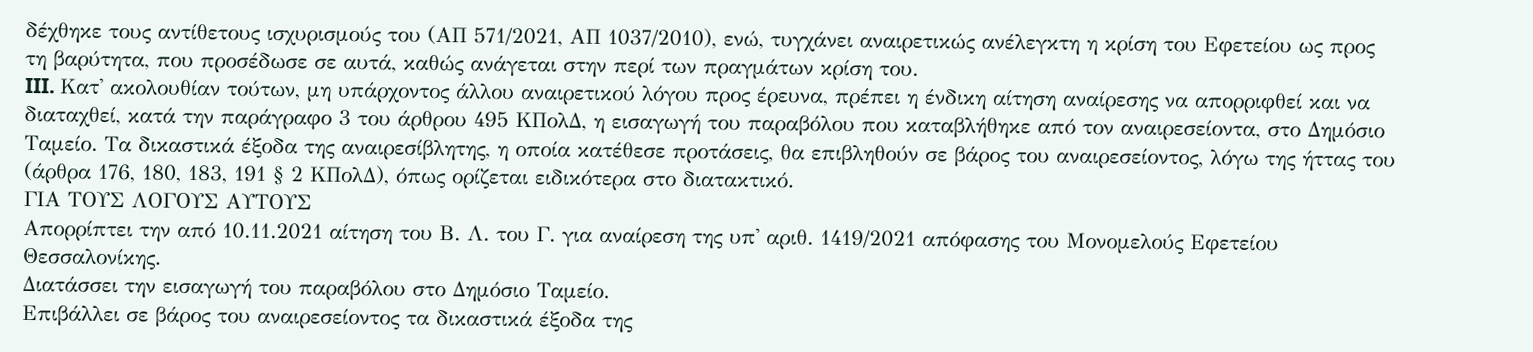δέχθηκε τους αντίθετους ισχυρισμούς του (ΑΠ 571/2021, ΑΠ 1037/2010), ενώ, τυγχάνει αναιρετικώς ανέλεγκτη η κρίση του Εφετείου ως προς τη βαρύτητα, που προσέδωσε σε αυτά, καθώς ανάγεται στην περί των πραγμάτων κρίση του.
III. Κατ' ακολουθίαν τούτων, μη υπάρχοντος άλλου αναιρετικού λόγου προς έρευνα, πρέπει η ένδικη αίτηση αναίρεσης να απορριφθεί και να διαταχθεί, κατά την παράγραφο 3 του άρθρου 495 ΚΠολΔ, η εισαγωγή του παραβόλου που καταβλήθηκε από τον αναιρεσείοντα, στο Δημόσιο Ταμείο. Τα δικαστικά έξοδα της αναιρεσίβλητης, η οποία κατέθεσε προτάσεις, θα επιβληθούν σε βάρος του αναιρεσείοντος, λόγω της ήττας του (άρθρα 176, 180, 183, 191 § 2 ΚΠολΔ), όπως ορίζεται ειδικότερα στο διατακτικό.
ΓΙΑ ΤΟΥΣ ΛΟΓΟΥΣ ΑΥΤΟΥΣ
Απορρίπτει την από 10.11.2021 αίτηση του Β. Λ. του Γ. για αναίρεση της υπ' αριθ. 1419/2021 απόφασης του Μονομελούς Εφετείου Θεσσαλονίκης.
Διατάσσει την εισαγωγή του παραβόλου στο Δημόσιο Ταμείο.
Επιβάλλει σε βάρος του αναιρεσείοντος τα δικαστικά έξοδα της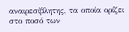αναιρεσίβλητης, τα οποία ορίζει στο ποσό των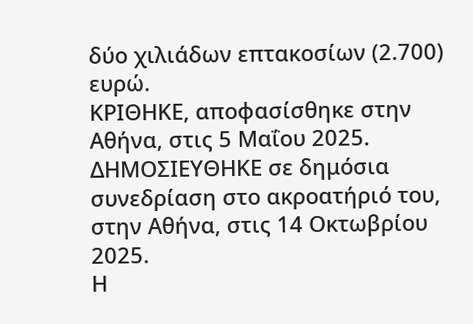δύο χιλιάδων επτακοσίων (2.700) ευρώ.
ΚΡΙΘΗΚΕ, αποφασίσθηκε στην Αθήνα, στις 5 Μαΐου 2025.
ΔΗΜΟΣΙΕΥΘΗΚΕ σε δημόσια συνεδρίαση στο ακροατήριό του, στην Αθήνα, στις 14 Οκτωβρίου 2025.
Η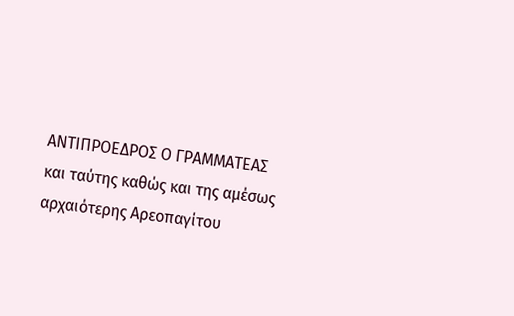ΑΝΤΙΠΡΟΕΔΡΟΣ Ο ΓΡΑΜΜΑΤΕΑΣ και ταύτης καθώς και της αμέσως αρχαιότερης Αρεοπαγίτου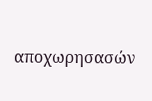αποχωρησασών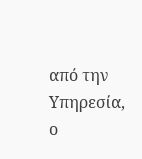από την Υπηρεσία, ο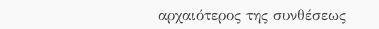αρχαιότερος της συνθέσεως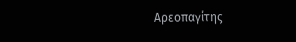Αρεοπαγίτης